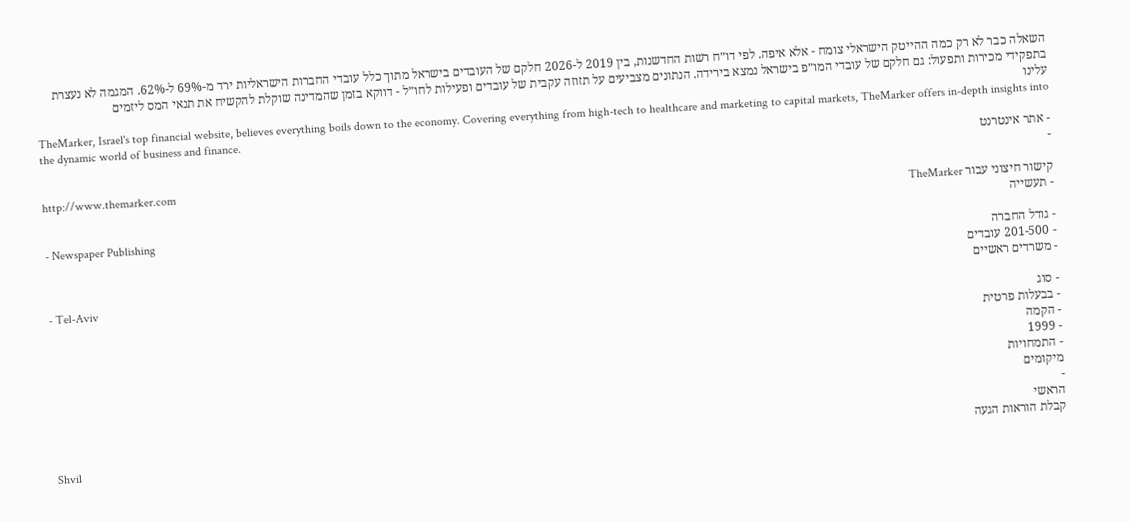השאלה כבר לא רק כמה ההייטק הישראלי צומח - אלא איפה. לפי דו״ח רשות החדשנות, בין 2019 ל-2026 חלקם של העובדים בישראל מתוך כלל עובדי החברות הישראליות ירד מ-69% ל-62%. המגמה לא נעצרת בתפקידי מכירות ותפעול: גם חלקם של עובדי המו״פ בישראל נמצא בירידה. הנתונים מצביעים על תזוזה עקבית של עובדים ופעילות לחו״ל - דווקא בזמן שהמדינה שוקלת להקשיח את תנאי המס ליזמים
עלינו
TheMarker, Israel's top financial website, believes everything boils down to the economy. Covering everything from high-tech to healthcare and marketing to capital markets, TheMarker offers in-depth insights into the dynamic world of business and finance.
- אתר אינטרנט
-
http://www.themarker.com
קישור חיצוני עבור TheMarker
- תעשייה
- Newspaper Publishing
- גודל החברה
- 201-500 עובדים
- משרדים ראשיים
- Tel-Aviv
- סוג
- בבעלות פרטית
- הקמה
- 1999
- התמחויות
מיקומים
-
הראשי
קבלת הוראות הגעה
Shvil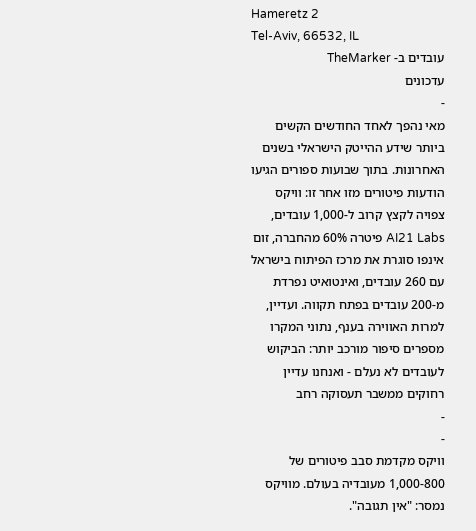Hameretz 2
Tel-Aviv, 66532, IL
עובדים ב- TheMarker
עדכונים
-
מאי נהפך לאחד החודשים הקשים ביותר שידע ההייטק הישראלי בשנים האחרונות. בתוך שבועות ספורים הגיעו הודעות פיטורים מזו אחר זו: וויקס צפויה לקצץ קרוב ל-1,000 עובדים, AI21 Labs פיטרה 60% מהחברה, זום אינפו סוגרת את מרכז הפיתוח בישראל עם 260 עובדים, ואינטואיט נפרדת מ-200 עובדים בפתח תקווה. ועדיין, למרות האווירה בענף, נתוני המקרו מספרים סיפור מורכב יותר: הביקוש לעובדים לא נעלם - ואנחנו עדיין רחוקים ממשבר תעסוקה רחב
-
-
וויקס מקדמת סבב פיטורים של 1,000-800 מעובדיה בעולם. מוויקס נמסר: "אין תגובה".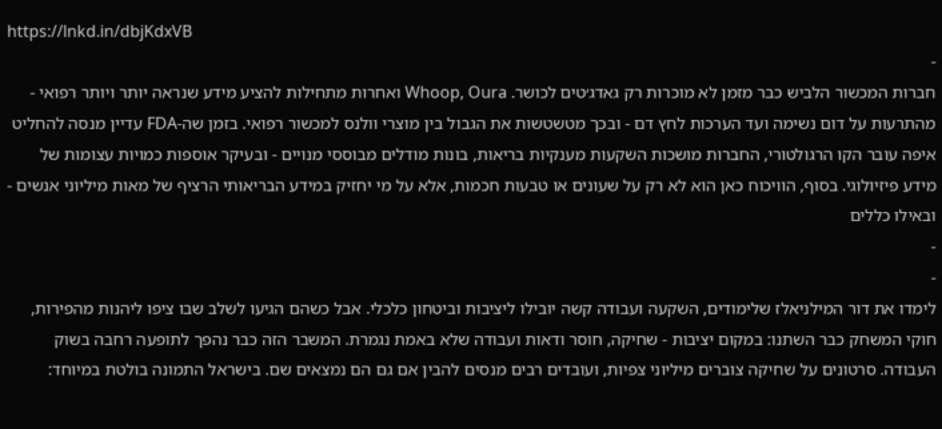https://lnkd.in/dbjKdxVB
-
חברות המכשור הלביש כבר מזמן לא מוכרות רק גאדג׳טים לכושר. Whoop, Oura ואחרות מתחילות להציע מידע שנראה יותר ויותר רפואי - מהתרעות על דום נשימה ועד הערכות לחץ דם - ובכך מטשטשות את הגבול בין מוצרי וולנס למכשור רפואי. בזמן שה-FDA עדיין מנסה להחליט איפה עובר הקו הרגולטורי, החברות מושכות השקעות מענקיות בריאות, בונות מודלים מבוססי מנויים - ובעיקר אוספות כמויות עצומות של מידע פיזיולוגי. בסוף, הוויכוח כאן הוא לא רק על שעונים או טבעות חכמות, אלא על מי יחזיק במידע הבריאותי הרציף של מאות מיליוני אנשים - ובאילו כללים
-
-
לימדו את דור המילניאלז שלימודים, השקעה ועבודה קשה יובילו ליציבות וביטחון כלכלי. אבל כשהם הגיעו לשלב שבו ציפו ליהנות מהפירות, חוקי המשחק כבר השתנו: במקום יציבות - שחיקה, חוסר ודאות ועבודה שלא באמת נגמרת. המשבר הזה כבר נהפך לתופעה רחבה בשוק העבודה. סרטונים על שחיקה צוברים מיליוני צפיות, ועובדים רבים מנסים להבין אם גם הם נמצאים שם. בישראל התמונה בולטת במיוחד: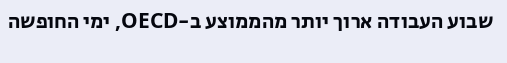שבוע העבודה ארוך יותר מהממוצע ב-OECD, ימי החופשה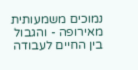נמוכים משמעותית מאירופה - והגבול בין החיים לעבודה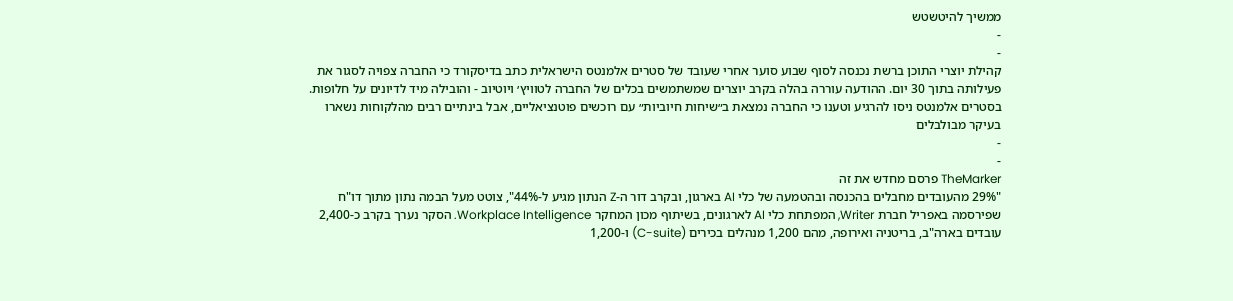ממשיך להיטשטש
-
-
קהילת יוצרי התוכן ברשת נכנסה לסוף שבוע סוער אחרי שעובד של סטרים אלמנטס הישראלית כתב בדיסקורד כי החברה צפויה לסגור את פעילותה בתוך 30 יום. ההודעה עוררה בהלה בקרב יוצרים שמשתמשים בכלים של החברה לטוויץ׳ ויוטיוב - והובילה מיד לדיונים על חלופות. בסטרים אלמנטס ניסו להרגיע וטענו כי החברה נמצאת ב״שיחות חיוביות״ עם רוכשים פוטנציאליים, אבל בינתיים רבים מהלקוחות נשארו בעיקר מבולבלים
-
-
TheMarker פרסם מחדש את זה
"29% מהעובדים מחבלים בהכנסה ובהטמעה של כלי AI בארגון, ובקרב דור ה-Z הנתון מגיע ל-44%", צוטט מעל הבמה נתון מתוך דו"ח שפירסמה באפריל חברת Writer, המפתחת כלי AI לארגונים, בשיתוף מכון המחקר Workplace Intelligence. הסקר נערך בקרב כ-2,400 עובדים בארה"ב, בריטניה ואירופה, מהם 1,200 מנהלים בכירים (C-suite) ו-1,200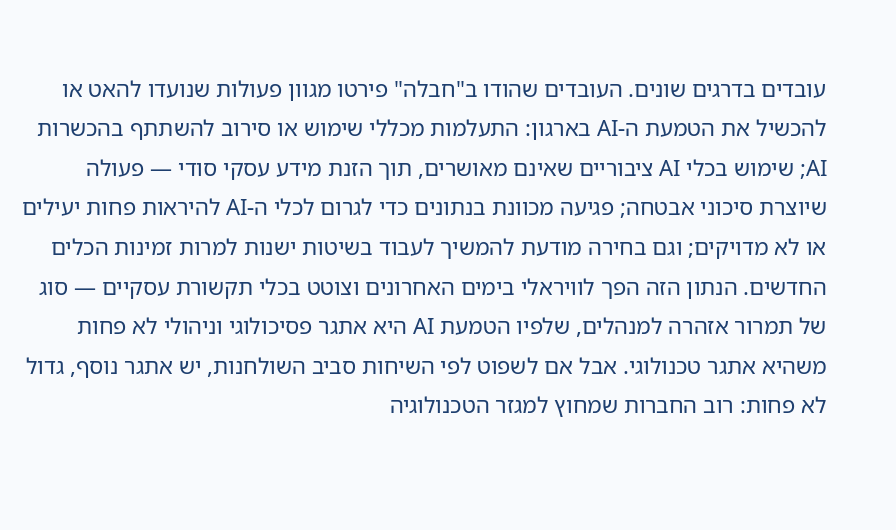עובדים בדרגים שונים. העובדים שהודו ב"חבלה" פירטו מגוון פעולות שנועדו להאט או להכשיל את הטמעת ה-AI בארגון: התעלמות מכללי שימוש או סירוב להשתתף בהכשרות AI; שימוש בכלי AI ציבוריים שאינם מאושרים, תוך הזנת מידע עסקי סודי — פעולה שיוצרת סיכוני אבטחה; פגיעה מכוונת בנתונים כדי לגרום לכלי ה-AI להיראות פחות יעילים או לא מדויקים; וגם בחירה מודעת להמשיך לעבוד בשיטות ישנות למרות זמינות הכלים החדשים. הנתון הזה הפך לוויראלי בימים האחרונים וצוטט בכלי תקשורת עסקיים — סוג של תמרור אזהרה למנהלים, שלפיו הטמעת AI היא אתגר פסיכולוגי וניהולי לא פחות משהיא אתגר טכנולוגי. אבל אם לשפוט לפי השיחות סביב השולחנות, יש אתגר נוסף, גדול לא פחות: רוב החברות שמחוץ למגזר הטכנולוגיה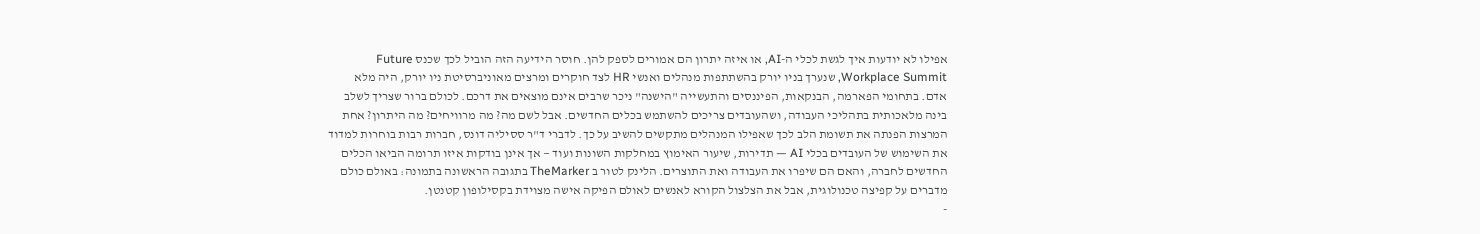אפילו לא יודעות איך לגשת לכלי ה-AI, או איזה יתרון הם אמורים לספק להן. חוסר הידיעה הזה הוביל לכך שכנס Future Workplace Summit, שנערך בניו יורק בהשתתפות מנהלים ואנשי HR לצד חוקרים ומרצים מאוניברסיטת ניו יורק, היה מלא אדם. בתחומי הפארמה, הבנקאות, הפיננסים והתעשייה "הישנה" ניכר שרבים אינם מוצאים את דרכם. לכולם ברור שצריך לשלב בינה מלאכותית בתהליכי העבודה, ושהעובדים צריכים להשתמש בכלים החדשים. אבל לשם מה? מה מרוויחים? מה היתרון? אחת המרצות הפנתה את תשומת הלב לכך שאפילו המנהלים מתקשים להשיב על כך. לדברי ד"ר ססיליה דונס, חברות רבות בוחרות למדוד את השימוש של העובדים בכלי AI — תדירות, שיעור האימוץ במחלקות השונות ועוד — אך אינן בודקות איזו תרומה הביאו הכלים החדשים לחברה, והאם הם שיפרו את העבודה ואת התוצרים. הלינק לטור ב TheMarker בתגובה הראשונה בתמונה: באולם כולם מדברים על קפיצה טכנולוגית, אבל את הצלצול הקורא לאנשים לאולם הפיקה אישה מצוידת בקסילופון קטנטן.
-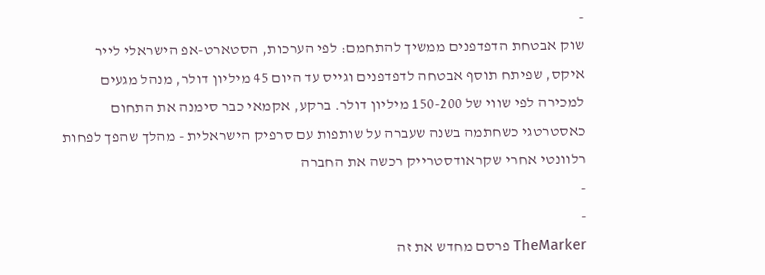-
שוק אבטחת הדפדפנים ממשיך להתחמם: לפי הערכות, הסטארט-אפ הישראלי לייר איקס, שפיתח תוסף אבטחה לדפדפנים וגייס עד היום 45 מיליון דולר, מנהל מגעים למכירה לפי שווי של 150-200 מיליון דולר. ברקע, אקמאי כבר סימנה את התחום כאסטרטגי כשחתמה בשנה שעברה על שותפות עם סרפיק הישראלית - מהלך שהפך לפחות רלוונטי אחרי שקראודסטרייק רכשה את החברה
-
-
TheMarker פרסם מחדש את זה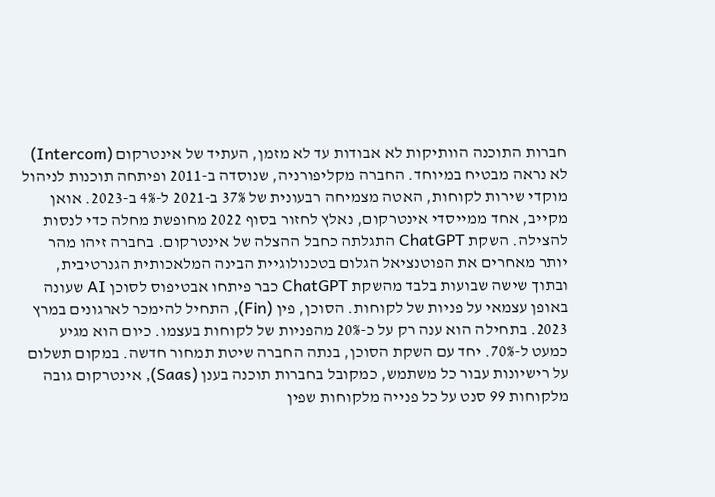חברות התוכנה הוותיקות לא אבודות עד לא מזמן, העתיד של אינטרקום (Intercom) לא נראה מבטיח במיוחד. החברה מקליפורניה, שנוסדה ב-2011 ופיתחה תוכנות לניהול מוקדי שירות לקוחות, האטה מצמיחה רבעונית של 37% ב-2021 ל-4% ב-2023. אואן מקייב, אחד ממייסדי אינטרקום, נאלץ לחזור בסוף 2022 מחופשת מחלה כדי לנסות להצילה. השקת ChatGPT התגלתה כחבל ההצלה של אינטרקום. בחברה זיהו מהר יותר מאחרים את הפוטנציאל הגלום בטכנולוגיית הבינה המלאכותית הגנרטיבית, ובתוך שישה שבועות בלבד מהשקת ChatGPT כבר פיתחו אבטיפוס לסוכן AI שעונה באופן עצמאי על פניות של לקוחות. הסוכן, פין (Fin), התחיל להימכר לארגונים במרץ 2023. בתחילה הוא ענה רק על כ-20% מהפניות של לקוחות בעצמו. כיום הוא מגיע כמעט ל-70%. יחד עם השקת הסוכן, בנתה החברה שיטת תמחור חדשה. במקום תשלום על רישיונות עבור כל משתמש, כמקובל בחברות תוכנה בענן (Saas), אינטרקום גובה מלקוחות 99 סנט על כל פנייה מלקוחות שפין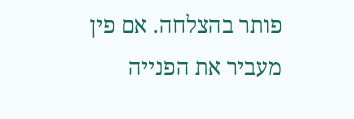פותר בהצלחה. אם פין מעביר את הפנייה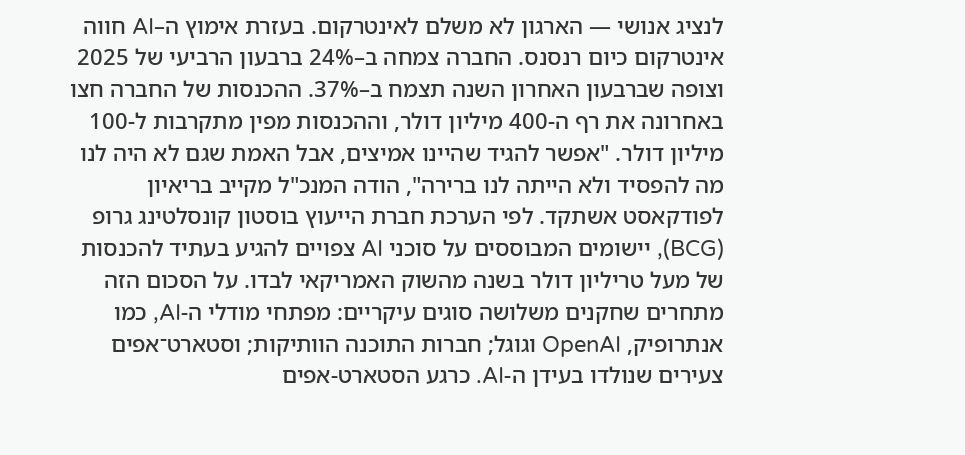לנציג אנושי — הארגון לא משלם לאינטרקום. בעזרת אימוץ ה–AI חווה אינטרקום כיום רנסנס. החברה צמחה ב–24% ברבעון הרביעי של 2025 וצופה שברבעון האחרון השנה תצמח ב–37%. ההכנסות של החברה חצו באחרונה את רף ה-400 מיליון דולר, וההכנסות מפין מתקרבות ל-100 מיליון דולר. "אפשר להגיד שהיינו אמיצים, אבל האמת שגם לא היה לנו מה להפסיד ולא הייתה לנו ברירה", הודה המנכ"ל מקייב בריאיון לפודקאסט אשתקד. לפי הערכת חברת הייעוץ בוסטון קונסלטינג גרופ (BCG), יישומים המבוססים על סוכני AI צפויים להגיע בעתיד להכנסות של מעל טריליון דולר בשנה מהשוק האמריקאי לבדו. על הסכום הזה מתחרים שחקנים משלושה סוגים עיקריים: מפתחי מודלי ה-AI, כמו אנתרופיק, OpenAI וגוגל; חברות התוכנה הוותיקות; וסטארט־אפים צעירים שנולדו בעידן ה-AI. כרגע הסטארט-אפים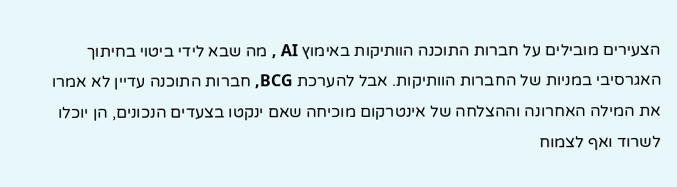הצעירים מובילים על חברות התוכנה הוותיקות באימוץ AI , מה שבא לידי ביטוי בחיתוך האגרסיבי במניות של החברות הוותיקות. אבל להערכת BCG, חברות התוכנה עדיין לא אמרו את המילה האחרונה וההצלחה של אינטרקום מוכיחה שאם ינקטו בצעדים הנכונים, הן יוכלו לשרוד ואף לצמוח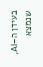בעידן ה–AI, שנמצא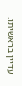עדיין בראשיתו.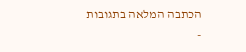הכתבה המלאה בתגובות
-